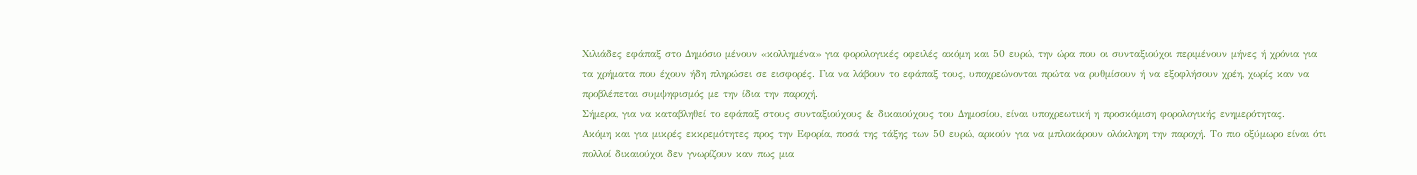Χιλιάδες εφάπαξ στο Δημόσιο μένουν «κολλημένα» για φορολογικές οφειλές ακόμη και 50 ευρώ, την ώρα που οι συνταξιούχοι περιμένουν μήνες ή χρόνια για τα χρήματα που έχουν ήδη πληρώσει σε εισφορές. Για να λάβουν το εφάπαξ τους, υποχρεώνονται πρώτα να ρυθμίσουν ή να εξοφλήσουν χρέη, χωρίς καν να προβλέπεται συμψηφισμός με την ίδια την παροχή.
Σήμερα, για να καταβληθεί το εφάπαξ στους συνταξιούχους & δικαιούχους του Δημοσίου, είναι υποχρεωτική η προσκόμιση φορολογικής ενημερότητας.
Ακόμη και για μικρές εκκρεμότητες προς την Εφορία, ποσά της τάξης των 50 ευρώ, αρκούν για να μπλοκάρουν ολόκληρη την παροχή. Το πιο οξύμωρο είναι ότι πολλοί δικαιούχοι δεν γνωρίζουν καν πως μια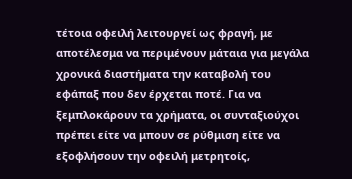τέτοια οφειλή λειτουργεί ως φραγή, με αποτέλεσμα να περιμένουν μάταια για μεγάλα χρονικά διαστήματα την καταβολή του εφάπαξ που δεν έρχεται ποτέ. Για να ξεμπλοκάρουν τα χρήματα, οι συνταξιούχοι πρέπει είτε να μπουν σε ρύθμιση είτε να εξοφλήσουν την οφειλή μετρητοίς,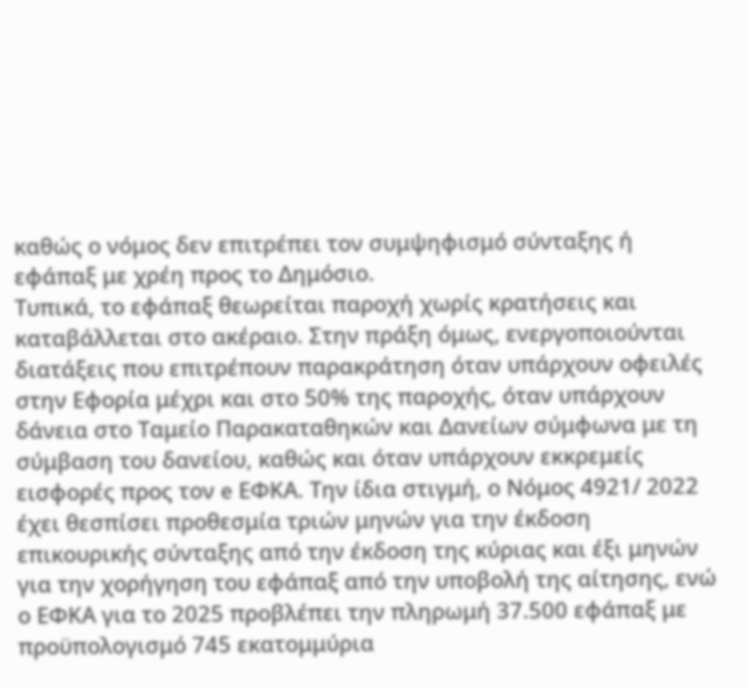καθώς ο νόμος δεν επιτρέπει τον συμψηφισμό σύνταξης ή εφάπαξ με χρέη προς το Δημόσιο.
Τυπικά, το εφάπαξ θεωρείται παροχή χωρίς κρατήσεις και καταβάλλεται στο ακέραιο. Στην πράξη όμως, ενεργοποιούνται διατάξεις που επιτρέπουν παρακράτηση όταν υπάρχουν οφειλές στην Εφορία μέχρι και στο 50% της παροχής, όταν υπάρχουν δάνεια στο Ταμείο Παρακαταθηκών και Δανείων σύμφωνα με τη σύμβαση του δανείου, καθώς και όταν υπάρχουν εκκρεμείς εισφορές προς τον e ΕΦΚΑ. Την ίδια στιγμή, ο Νόμος 4921/ 2022 έχει θεσπίσει προθεσμία τριών μηνών για την έκδοση επικουρικής σύνταξης από την έκδοση της κύριας και έξι μηνών για την χορήγηση του εφάπαξ από την υποβολή της αίτησης, ενώ ο ΕΦΚΑ για το 2025 προβλέπει την πληρωμή 37.500 εφάπαξ με προϋπολογισμό 745 εκατομμύρια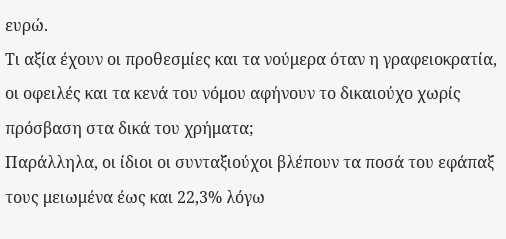ευρώ.
Τι αξία έχουν οι προθεσμίες και τα νούμερα όταν η γραφειοκρατία, οι οφειλές και τα κενά του νόμου αφήνουν το δικαιούχο χωρίς πρόσβαση στα δικά του χρήματα;
Παράλληλα, οι ίδιοι οι συνταξιούχοι βλέπουν τα ποσά του εφάπαξ τους μειωμένα έως και 22,3% λόγω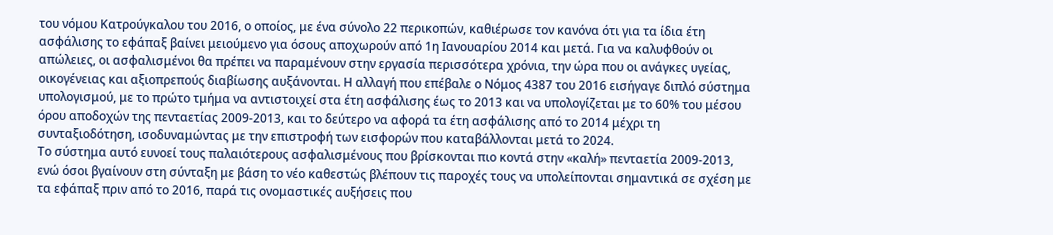του νόμου Κατρούγκαλου του 2016, ο οποίος, με ένα σύνολο 22 περικοπών, καθιέρωσε τον κανόνα ότι για τα ίδια έτη ασφάλισης το εφάπαξ βαίνει μειούμενο για όσους αποχωρούν από 1η Ιανουαρίου 2014 και μετά. Για να καλυφθούν οι απώλειες, οι ασφαλισμένοι θα πρέπει να παραμένουν στην εργασία περισσότερα χρόνια, την ώρα που οι ανάγκες υγείας, οικογένειας και αξιοπρεπούς διαβίωσης αυξάνονται. Η αλλαγή που επέβαλε ο Νόμος 4387 του 2016 εισήγαγε διπλό σύστημα υπολογισμού, με το πρώτο τμήμα να αντιστοιχεί στα έτη ασφάλισης έως το 2013 και να υπολογίζεται με το 60% του μέσου όρου αποδοχών της πενταετίας 2009-2013, και το δεύτερο να αφορά τα έτη ασφάλισης από το 2014 μέχρι τη συνταξιοδότηση, ισοδυναμώντας με την επιστροφή των εισφορών που καταβάλλονται μετά το 2024.
Το σύστημα αυτό ευνοεί τους παλαιότερους ασφαλισμένους που βρίσκονται πιο κοντά στην «καλή» πενταετία 2009-2013, ενώ όσοι βγαίνουν στη σύνταξη με βάση το νέο καθεστώς βλέπουν τις παροχές τους να υπολείπονται σημαντικά σε σχέση με τα εφάπαξ πριν από το 2016, παρά τις ονομαστικές αυξήσεις που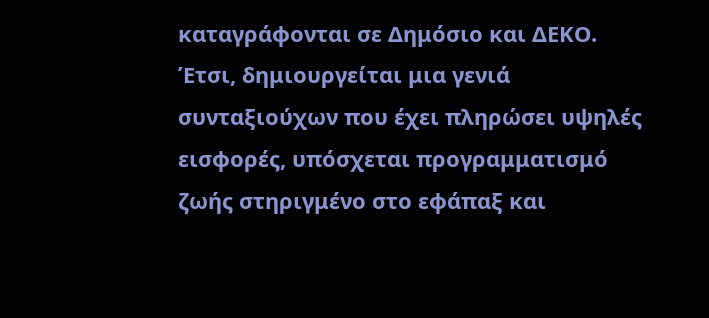καταγράφονται σε Δημόσιο και ΔΕΚΟ.
Έτσι, δημιουργείται μια γενιά συνταξιούχων που έχει πληρώσει υψηλές εισφορές, υπόσχεται προγραμματισμό ζωής στηριγμένο στο εφάπαξ και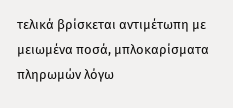τελικά βρίσκεται αντιμέτωπη με μειωμένα ποσά, μπλοκαρίσματα πληρωμών λόγω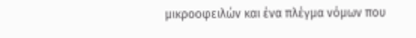μικροοφειλών και ένα πλέγμα νόμων που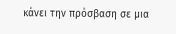κάνει την πρόσβαση σε μια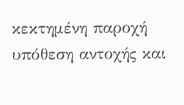κεκτημένη παροχή υπόθεση αντοχής και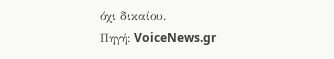όχι δικαίου.
Πηγή: VoiceNews.gr